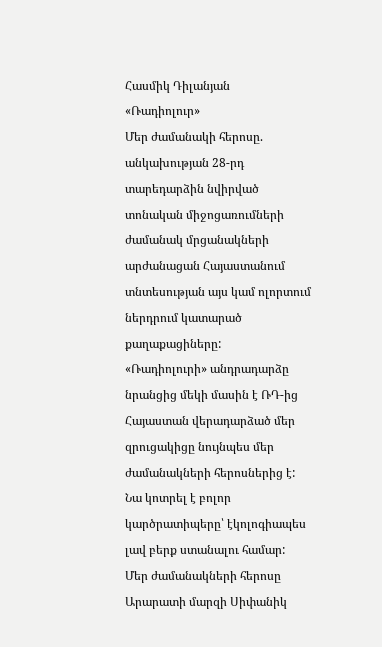Հասմիկ Դիլանյան
«Ռադիոլուր»
Մեր ժամանակի հերոսը. անկախության 28-րդ տարեդարձին նվիրված տոնական միջոցառումների ժամանակ մրցանակների արժանացան Հայաստանում տնտեսության այս կամ ոլորտում ներդրում կատարած քաղաքացիները:
«Ռադիոլուրի» անդրադարձը նրանցից մեկի մասին է ՌԴ-ից Հայաստան վերադարձած մեր զրուցակիցը նույնպես մեր ժամանակների հերոսներից է: Նա կոտրել է բոլոր կարծրատիպերը՝ էկոլոգիապես լավ բերք ստանալու համար:
Մեր ժամանակների հերոսը Արարատի մարզի Սիփանիկ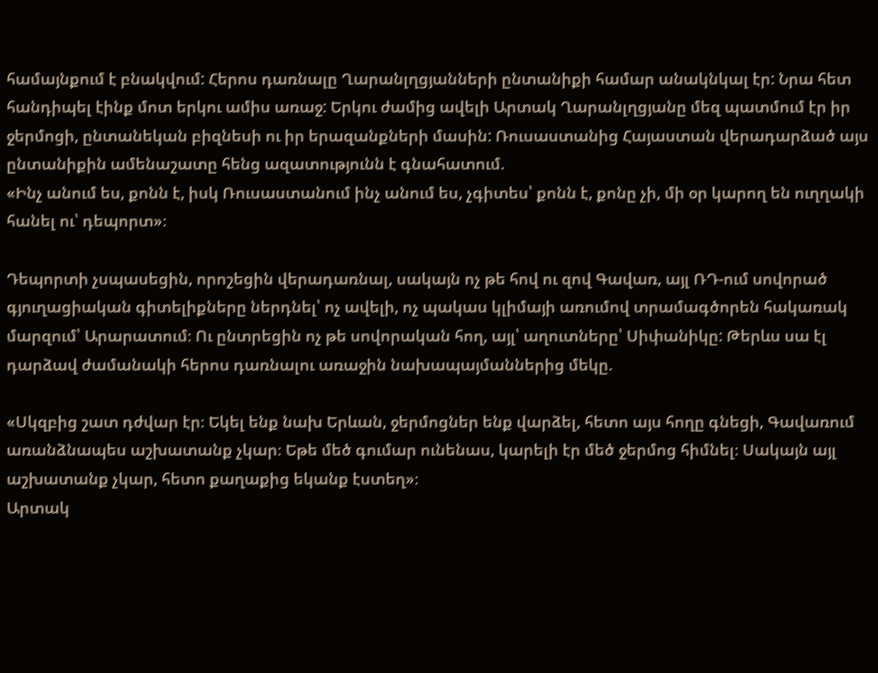համայնքում է բնակվում: Հերոս դառնալը Ղարանլղցյանների ընտանիքի համար անակնկալ էր: Նրա հետ հանդիպել էինք մոտ երկու ամիս առաջ: Երկու ժամից ավելի Արտակ Ղարանլղցյանը մեզ պատմում էր իր ջերմոցի, ընտանեկան բիզնեսի ու իր երազանքների մասին: Ռուսաստանից Հայաստան վերադարձած այս ընտանիքին ամենաշատը հենց ազատությունն է գնահատում.
«Ինչ անում ես, քոնն է, իսկ Ռուսաստանում ինչ անում ես, չգիտես՝ քոնն է, քոնը չի, մի օր կարող են ուղղակի հանել ու՝ դեպորտ»։

Դեպորտի չսպասեցին, որոշեցին վերադառնալ, սակայն ոչ թե հով ու զով Գավառ, այլ ՌԴ-ում սովորած գյուղացիական գիտելիքները ներդնել՝ ոչ ավելի, ոչ պակաս կլիմայի առումով տրամագծորեն հակառակ մարզում՝ Արարատում։ Ու ընտրեցին ոչ թե սովորական հող, այլ՝ աղուտները՝ Սիփանիկը: Թերևս սա էլ դարձավ ժամանակի հերոս դառնալու առաջին նախապայմաններից մեկը.

«Սկզբից շատ դժվար էր։ Եկել ենք նախ Երևան, ջերմոցներ ենք վարձել, հետո այս հողը գնեցի, Գավառում առանձնապես աշխատանք չկար։ Եթե մեծ գումար ունենաս, կարելի էր մեծ ջերմոց հիմնել։ Սակայն այլ աշխատանք չկար, հետո քաղաքից եկանք էստեղ»։
Արտակ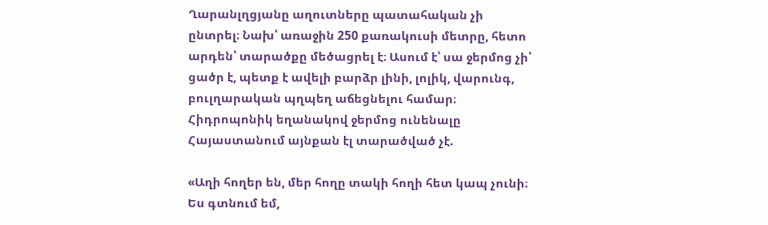Ղարանլղցյանը աղուտները պատահական չի ընտրել։ Նախ՝ առաջին 250 քառակուսի մետրը, հետո արդեն՝ տարածքը մեծացրել է։ Ասում է՝ սա ջերմոց չի՝ ցածր է, պետք է ավելի բարձր լինի, լոլիկ, վարունգ, բուլղարական պղպեղ աճեցնելու համար։ Հիդրոպոնիկ եղանակով ջերմոց ունենալը Հայաստանում այնքան էլ տարածված չէ.

«Աղի հողեր են, մեր հողը տակի հողի հետ կապ չունի։ Ես գտնում եմ,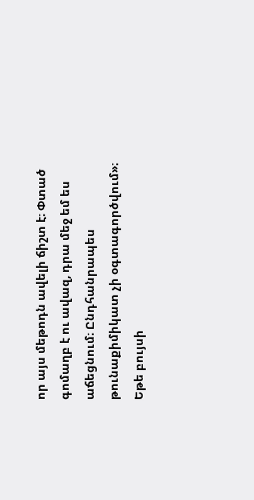որ այս մեթոդն ավելի ճիշտ է։ Փտած գոմաղբ է ու ավազ, դրա մեջ եմ ես աճեցնում։ Ընդհանրապես թունաքիմիկատ չի օգտագործվում»։
Եթե բույսի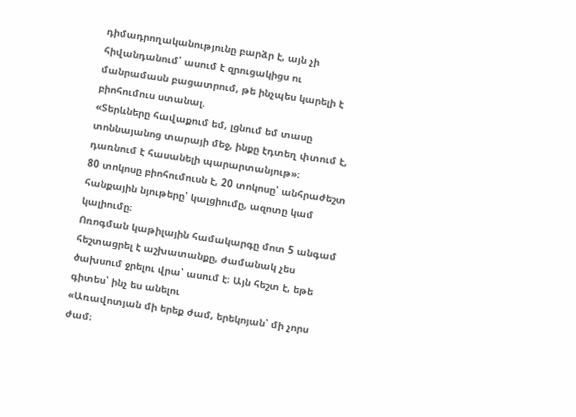դիմադրողականությունը բարձր է, այն չի հիվանդանում՝ ասում է զրուցակիցս ու մանրամասն բացատրում, թե ինչպես կարելի է բիոհումուս ստանալ.
«Տերևները հավաքում եմ, լցնում եմ տասը տոննայանոց տարայի մեջ, ինքը էդտեղ փտում է, դառնում է հասանելի պարարտանյութ»։
80 տոկոսը բիոհումուսն է, 20 տոկոսը՝ անհրաժեշտ հանքային նյութերը՝ կալցիումը, ազոտը կամ կալիումը։
Ոռոգման կաթիլային համակարգը մոտ 5 անգամ հեշտացրել է աշխատանքը, ժամանակ չես ծախսում ջրելու վրա՝ ասում է։ Այն հեշտ է, եթե գիտես՝ ինչ ես անելու
«Առավոտյան մի երեք ժամ, երեկոյան՝ մի չորս ժամ։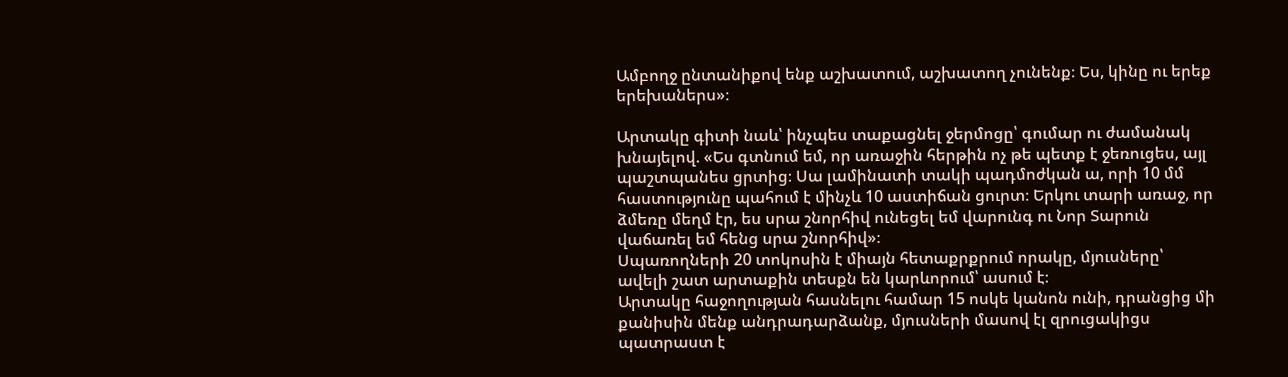Ամբողջ ընտանիքով ենք աշխատում, աշխատող չունենք։ Ես, կինը ու երեք երեխաներս»։

Արտակը գիտի նաև՝ ինչպես տաքացնել ջերմոցը՝ գումար ու ժամանակ խնայելով. «Ես գտնում եմ, որ առաջին հերթին ոչ թե պետք է ջեռուցես, այլ պաշտպանես ցրտից։ Սա լամինատի տակի պադմոժկան ա, որի 10 մմ հաստությունը պահում է մինչև 10 աստիճան ցուրտ։ Երկու տարի առաջ, որ ձմեռը մեղմ էր, ես սրա շնորհիվ ունեցել եմ վարունգ ու Նոր Տարուն վաճառել եմ հենց սրա շնորհիվ»։
Սպառողների 20 տոկոսին է միայն հետաքրքրում որակը, մյուսները՝ ավելի շատ արտաքին տեսքն են կարևորում՝ ասում է։
Արտակը հաջողության հասնելու համար 15 ոսկե կանոն ունի, դրանցից մի քանիսին մենք անդրադարձանք, մյուսների մասով էլ զրուցակիցս պատրաստ է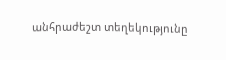անհրաժեշտ տեղեկությունը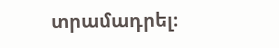տրամադրել։